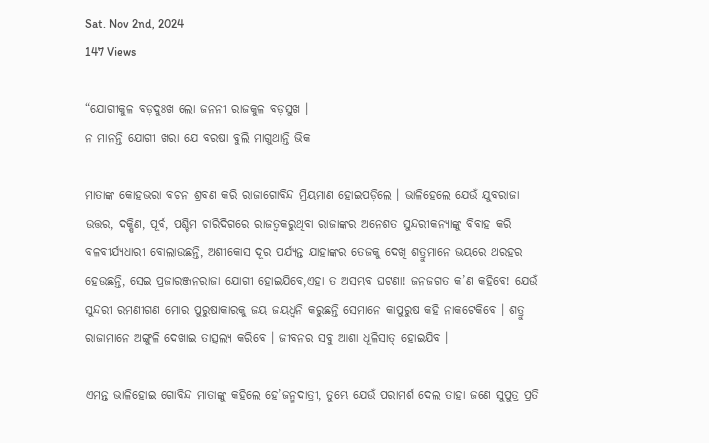Sat. Nov 2nd, 2024
147 Views

“ଯୋଗୀକୁଳ ବଡ଼ଦୁଃଖ ଲୋ ଜନନୀ ରାଜକୁଳ ବଡ଼ସୁଖ ।
ନ ମାନନ୍ତି ଯୋଗୀ ଖରା ଯେ ବରଷା ବୁଲି ମାଗୁଥାନ୍ତି ଭିକ

ମାତାଙ୍କ କୋହଭରା ବଚନ ଶ୍ରବଣ କରି ରାଜାଗୋବିନ୍ଦ ମ୍ରିୟମାଣ ହୋଇପଡ଼ିଲେ । ଭାଳିହେଲେ ଯେଉଁ ଯୁବରାଜା ଉତ୍ତର, ଦକ୍ଷିଣ, ପୂର୍ବ, ପଶ୍ଚିମ ଚାରିଦିଗରେ ରାଜତ୍ୱକରୁଥିବା ରାଜାଙ୍କର ଅନେଶତ ସୁନ୍ଦରୀକନ୍ୟାଙ୍କୁ ବିବାହ କରି ବଳବୀର୍ଯ୍ୟଧାରୀ ବୋଲାଉଛନ୍ତି, ଅଶୀକୋସ ଦୂର ପର୍ଯ୍ୟନ୍ତ ଯାହାଙ୍କର ତେଜକୁ ଦେଖି ଶତ୍ରୁମାନେ ଭୟରେ ଥରହର ହେଉଛନ୍ତି, ସେଇ ପ୍ରଜାରଞ୍ଜନରାଜା ଯୋଗୀ ହୋଇଯିବେ,ଏହା ତ ଅସମ୍ଭବ ଘଟଣା! ଜନଜଗତ କ’ଣ କହିବେ! ଯେଉଁ ସୁନ୍ଦରୀ ରମଣୀଗଣ ମୋର ପୁରୁଷାକାରକୁ ଜୟ ଜୟଧ୍ୱନି କରୁଛନ୍ତି ସେମାନେ କାପୁରୁଷ କହି ନାକଟେକିବେ । ଶତ୍ରୁ ରାଜାମାନେ ଅଙ୍ଗୁଳି ଦେଖାଇ ତାତ୍ସଲ୍ୟ କରିବେ । ଜୀବନର ସବୁ ଆଶା ଧୂଳିସାତ୍ ହୋଇଯିବ ।

ଏମନ୍ତ ଭାଳିହୋଇ ଗୋବିନ୍ଦ ମାତାଙ୍କୁ କହିଲେ ହେ’ଜନ୍ମଦାତ୍ରୀ, ତୁମ୍ଭେ ଯେଉଁ ପରାମର୍ଶ ଦେଲ ତାହା ଜଣେ ସୁପୁତ୍ର ପ୍ରତି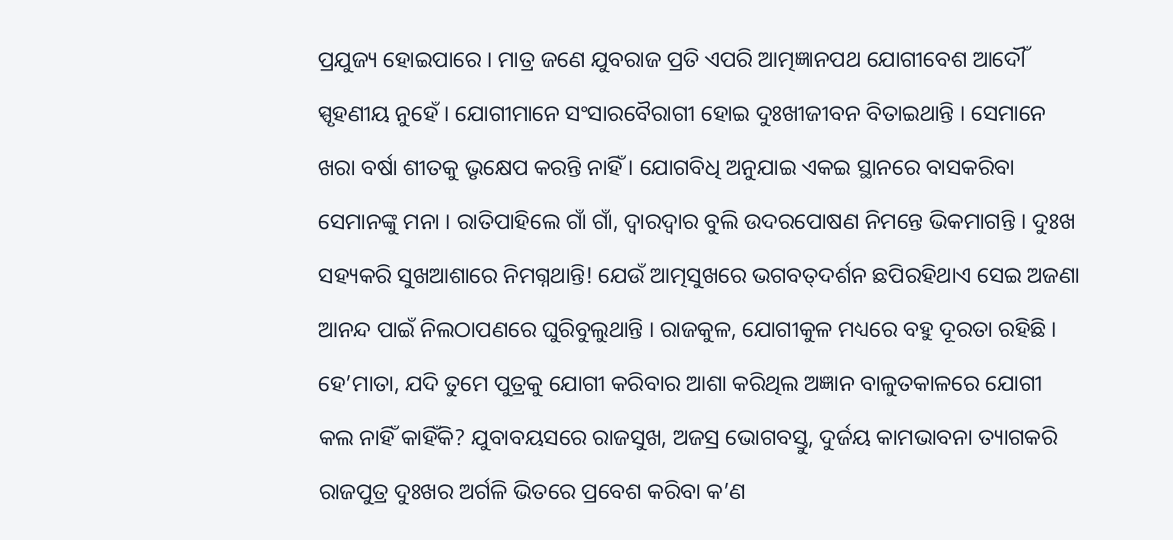ପ୍ରଯୁଜ୍ୟ ହୋଇପାରେ । ମାତ୍ର ଜଣେ ଯୁବରାଜ ପ୍ରତି ଏପରି ଆତ୍ମଜ୍ଞାନପଥ ଯୋଗୀବେଶ ଆଦୌଁ ସ୍ପୃହଣୀୟ ନୁହେଁ । ଯୋଗୀମାନେ ସଂସାରବୈରାଗୀ ହୋଇ ଦୁଃଖୀଜୀବନ ବିତାଇଥାନ୍ତି । ସେମାନେ ଖରା ବର୍ଷା ଶୀତକୁ ଭୃକ୍ଷେପ କରନ୍ତି ନାହିଁ । ଯୋଗବିଧି ଅନୁଯାଇ ଏକଇ ସ୍ଥାନରେ ବାସକରିବା ସେମାନଙ୍କୁ ମନା । ରାତିପାହିଲେ ଗାଁ ଗାଁ, ଦ୍ୱାରଦ୍ୱାର ବୁଲି ଉଦରପୋଷଣ ନିମନ୍ତେ ଭିକମାଗନ୍ତି । ଦୁଃଖ ସହ୍ୟକରି ସୁଖଆଶାରେ ନିମଗ୍ନଥାନ୍ତି! ଯେଉଁ ଆତ୍ମସୁଖରେ ଭଗବତ୍‌ଦର୍ଶନ ଛପିରହିଥାଏ ସେଇ ଅଜଣା ଆନନ୍ଦ ପାଇଁ ନିଲଠାପଣରେ ଘୁରିବୁଲୁଥାନ୍ତି । ରାଜକୁଳ, ଯୋଗୀକୁଳ ମଧ୍ୟରେ ବହୁ ଦୂରତା ରହିଛି । ହେ’ମାତା, ଯଦି ତୁମେ ପୁତ୍ରକୁ ଯୋଗୀ କରିବାର ଆଶା କରିଥିଲ ଅଜ୍ଞାନ ବାଳୁତକାଳରେ ଯୋଗୀ କଲ ନାହିଁ କାହିଁକି? ଯୁବାବୟସରେ ରାଜସୁଖ, ଅଜସ୍ର ଭୋଗବସ୍ତୁ, ଦୁର୍ଜୟ କାମଭାବନା ତ୍ୟାଗକରି ରାଜପୁତ୍ର ଦୁଃଖର ଅର୍ଗଳି ଭିତରେ ପ୍ରବେଶ କରିବା କ’ଣ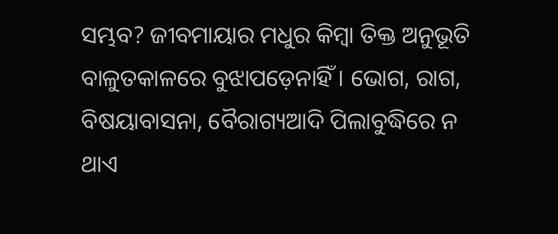ସମ୍ଭବ? ଜୀବମାୟାର ମଧୁର କିମ୍ବା ତିକ୍ତ ଅନୁଭୂତି ବାଳୁତକାଳରେ ବୁଝାପଡ଼େନାହିଁ । ଭୋଗ, ରାଗ, ବିଷୟାବାସନା, ବୈରାଗ୍ୟଆଦି ପିଲାବୁଦ୍ଧିରେ ନ ଥାଏ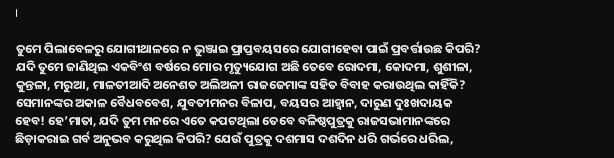।

ତୁମେ ପିଲାବେଳରୁ ଯୋଗୀଥାଳରେ ନ ଭୁଞ୍ଜାଇ ପ୍ରାପ୍ତବୟସରେ ଯୋଗୀହେବା ପାଇଁ ପ୍ରବର୍ତ୍ତାଉଛ କିପରି? ଯଦି ତୁମେ ଜାଣିଥିଲ ଏକବିଂଶ ବର୍ଷରେ ମୋର ମୃତ୍ୟୁଯୋଗ ଅଛି ତେବେ ରୋଦମା, କୋଦମା, ଶୁଶୀଳା, କୁନ୍ତଳା, ମରୁଆ, ମାଳତୀଆଦି ଅନେଶତ ଅଲିଅଳୀ ରାଜଜେମାଙ୍କ ସହିତ ବିବାହ କରାଉଥିଲ କାହିଁକି? ସେମାନଙ୍କର ଅକାଳ ବୈଧବବେଶ, ଯୁବତୀମନର ବିଳାପ, ବୟସର ଆହ୍ୱାନ, ଦାରୁଣ ଦୁଃଖଦାୟକ ହେବ! ହେ’ମାତା, ଯଦି ତୁମ ମନରେ ଏତେ କପଟଥିଲା ତେବେ ବଳିଷ୍ଠପୁତ୍ରକୁ ରାଜସଭାମାନଙ୍କରେ ଛିଡ଼ାକରାଇ ଗର୍ବ ଅନୁଭବ କରୁଥିଲ କିପରି? ଯେଉଁ ପୁତ୍ରକୁ ଦଶମାସ ଦଶଦିନ ଧରି ଗର୍ଭରେ ଧରିଲ,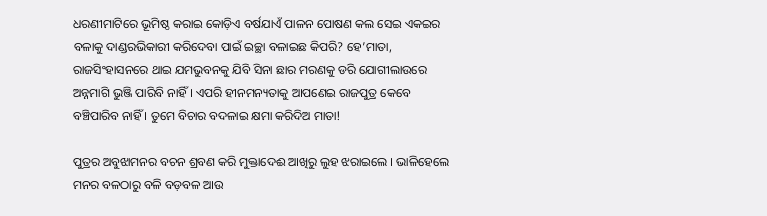ଧରଣୀମାଟିରେ ଭୂମିଷ୍ଠ କରାଇ କୋଡ଼ିଏ ବର୍ଷଯାଏଁ ପାଳନ ପୋଷଣ କଲ ସେଇ ଏକଇର ବଳାକୁ ଦାଣ୍ଡରଭିକାରୀ କରିଦେବା ପାଇଁ ଇଚ୍ଛା ବଳାଇଛ କିପରି? ହେ’ମାତା, ରାଜସିଂହାସନରେ ଥାଇ ଯମଭୁବନକୁ ଯିବି ସିନା ଛାର ମରଣକୁ ଡରି ଯୋଗୀଲାଉରେ ଅନ୍ନମାଗି ଭୁଞ୍ଜି ପାରିବି ନାହିଁ । ଏପରି ହୀନମନ୍ୟତାକୁ ଆପଣେଇ ରାଜପୁତ୍ର କେବେ ବଞ୍ଚିପାରିବ ନାହିଁ । ତୁମେ ବିଚାର ବଦଳାଇ କ୍ଷମା କରିଦିଅ ମାତା!

ପୁତ୍ରର ଅବୁଝାମନର ବଚନ ଶ୍ରବଣ କରି ମୁକ୍ତାଦେଈ ଆଖିରୁ ଲୁହ ଝରାଇଲେ । ଭାଳିହେଲେ ମନର ବଳଠାରୁ ବଳି ବଡ଼ବଳ ଆଉ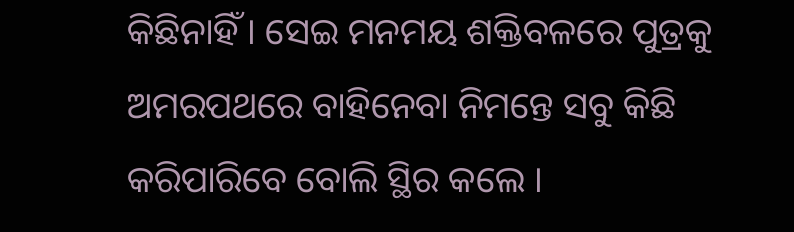କିଛିନାହିଁ । ସେଇ ମନମୟ ଶକ୍ତିବଳରେ ପୁତ୍ରକୁ ଅମରପଥରେ ବାହିନେବା ନିମନ୍ତେ ସବୁ କିଛି କରିପାରିବେ ବୋଲି ସ୍ଥିର କଲେ ।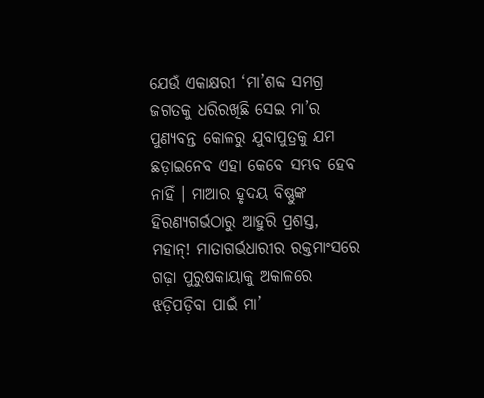ଯେଉଁ ଏକାକ୍ଷରୀ ‘ମା’ଶବ୍ଦ ସମଗ୍ର ଜଗତକୁ ଧରିରଖିଛି ସେଇ ମା’ର ପୁଣ୍ୟବନ୍ତ କୋଳରୁ ଯୁବାପୁତ୍ରକୁ ଯମ ଛଡ଼ାଇନେବ ଏହା କେବେ ସମ୍ଭବ ହେବ ନାହିଁ । ମାଆର ହୃଦୟ ବିଷ୍ଣୁଙ୍କ ହିରଣ୍ୟଗର୍ଭଠାରୁ ଆହୁରି ପ୍ରଶସ୍ତ, ମହାନ୍‌! ମାତାଗର୍ଭଧାରୀର ରକ୍ତମାଂସରେ ଗଢ଼ା ପୁରୁଷକାୟାକୁ ଅକାଳରେ ଝଡ଼ିପଡ଼ିବା ପାଇଁ ମା’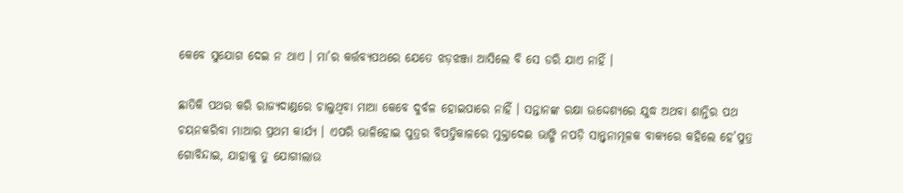କେବେ ସୁଯୋଗ ଦେଇ ନ ଥାଏ । ମା’ର କର୍ତ୍ତବ୍ୟପଥରେ ଯେତେ ଝଡ଼ଝଞ୍ଜା ଆସିଲେ ବି ସେ ଡରି ଯାଏ ନାହିଁ ।

ଛାତିକି ପଥର କରି ରାଜ୍ୟଦାଣ୍ଡରେ ଚାଲୁଥିବା ମାଆ କେବେ ଦୁର୍ବଳ ହୋଇପାରେ ନାହିଁ । ସନ୍ତାନଙ୍କ ରକ୍ଷା ଉଦ୍ଦେଶ୍ୟରେ ଯୁଦ୍ଧ ଅଥବା ଶାନ୍ତିର ପଥ ଚୟନକରିବା ମାଆର ପ୍ରଥମ କାର୍ଯ୍ୟ । ଏପରି ଭାଳିହୋଇ ପୁତ୍ରର ବିପତ୍ତିକାଳରେ ମୁକ୍ତାଦେଈ ଭାଙ୍ଗି ନପଡ଼ି ସାନ୍ତ୍ୱନାମୂଳକ ବାକ୍ୟରେ କହିଲେ ହେ’ପୁତ୍ର ଗୋବିନ୍ଦାଇ, ଯାହାକୁ ତୁ ଯୋଗୀଲାଉ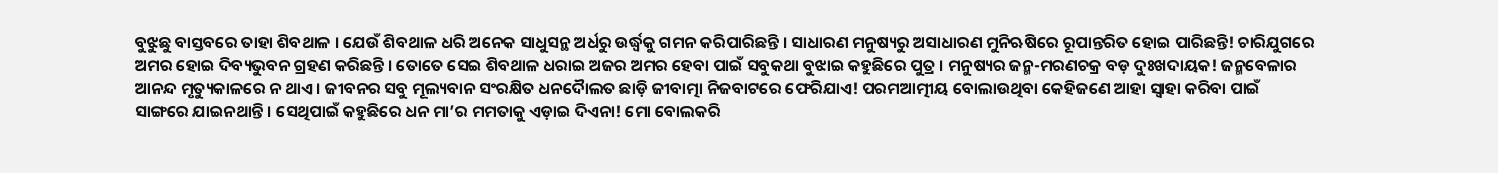ବୁଝୁଛୁ ବାସ୍ତବରେ ତାହା ଶିବଥାଳ । ଯେଉଁ ଶିବଥାଳ ଧରି ଅନେକ ସାଧୁସନ୍ଥ ଅର୍ଧରୁ ଉର୍ଦ୍ଧ୍ୱକୁ ଗମନ କରିପାରିଛନ୍ତି । ସାଧାରଣ ମନୁଷ୍ୟରୁ ଅସାଧାରଣ ମୁନିଋଷିରେ ରୂପାନ୍ତରିତ ହୋଇ ପାରିଛନ୍ତି! ଚାରିଯୁଗରେ ଅମର ହୋଇ ଦିବ୍ୟଭୁବନ ଗ୍ରହଣ କରିଛନ୍ତି । ତୋତେ ସେଇ ଶିବଥାଳ ଧରାଇ ଅଜର ଅମର ହେବା ପାଇଁ ସବୁକଥା ବୁଝାଇ କହୁଛିରେ ପୁତ୍ର । ମନୁଷ୍ୟର ଜନ୍ମ-ମରଣଚକ୍ର ବଡ଼ ଦୁଃଖଦାୟକ! ଜନ୍ମବେଳାର ଆନନ୍ଦ ମୃତ୍ୟୁକାଳରେ ନ ଥାଏ । ଜୀବନର ସବୁ ମୂଲ୍ୟବାନ ସଂରକ୍ଷିତ ଧନଦୈାଲତ ଛାଡ଼ି ଜୀବାତ୍ମା ନିଜବାଟରେ ଫେରିଯାଏ! ପରମଆତ୍ମୀୟ ବୋଲାଉଥିବା କେହିଜଣେ ଆହା ସ୍ୱାହା କରିବା ପାଇଁ ସାଙ୍ଗରେ ଯାଇନଥାନ୍ତି । ସେଥିପାଇଁ କହୁଛିରେ ଧନ ମା’ର ମମତାକୁ ଏଡ଼ାଇ ଦିଏନା! ମୋ ବୋଲକରି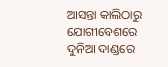ଆସନ୍ତା କାଲିଠାରୁ ଯୋଗୀବେଶରେ ଦୁନିଆ ଦାଣ୍ଡରେ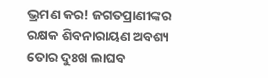ଭ୍ରମଣ କର! ଜଗତପ୍ରାଣୀଙ୍କର ରକ୍ଷକ ଶିବନାରାୟଣ ଅବଶ୍ୟ ତୋର ଦୁଃଖ ଲାଘବ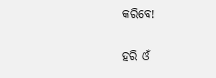କରିବେ!

ହରି ଓଁ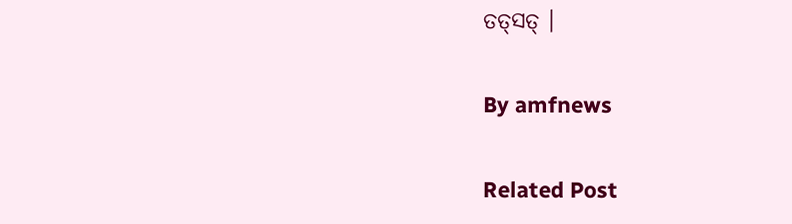ତତ୍‌ସତ୍ ।

By amfnews

Related Post